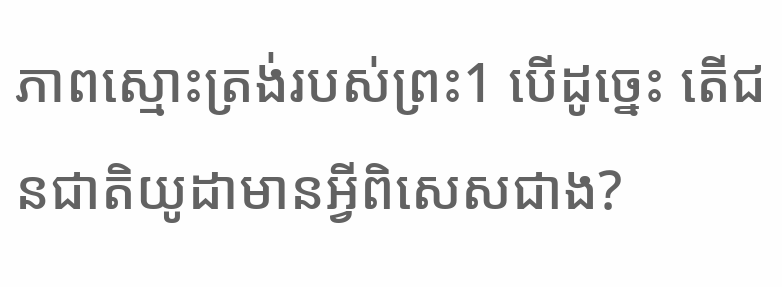ភាពស្មោះត្រង់របស់ព្រះ1 បើដូច្នេះ តើជនជាតិយូដាមានអ្វីពិសេសជាង?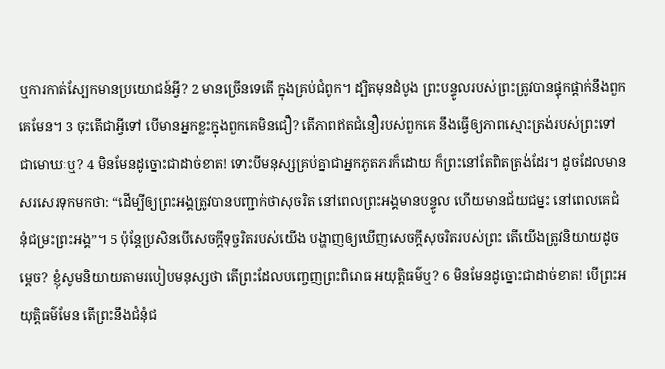ឬការកាត់ស្បែកមានប្រយោជន៍អ្វី? 2 មានច្រើនទេតើ ក្នុងគ្រប់ជំពូក។ ដ្បិតមុនដំបូង ព្រះបន្ទូលរបស់ព្រះត្រូវបានផ្ទុកផ្ដាក់នឹងពួកគេមែន។ 3 ចុះតើជាអ្វីទៅ បើមានអ្នកខ្លះក្នុងពួកគេមិនជឿ? តើភាពឥតជំនឿរបស់ពួកគេ នឹងធ្វើឲ្យភាពស្មោះត្រង់របស់ព្រះទៅជាមោឃៈឬ? 4 មិនមែនដូច្នោះជាដាច់ខាត! ទោះបីមនុស្សគ្រប់គ្នាជាអ្នកភូតភរក៏ដោយ ក៏ព្រះនៅតែពិតត្រង់ដែរ។ ដូចដែលមានសរសេរទុកមកថា: “ដើម្បីឲ្យព្រះអង្គត្រូវបានបញ្ជាក់ថាសុចរិត នៅពេលព្រះអង្គមានបន្ទូល ហើយមានជ័យជម្នះ នៅពេលគេជំនុំជម្រះព្រះអង្គ”។ 5 ប៉ុន្តែប្រសិនបើសេចក្ដីទុច្ចរិតរបស់យើង បង្ហាញឲ្យឃើញសេចក្ដីសុចរិតរបស់ព្រះ តើយើងត្រូវនិយាយដូចម្ដេច? ខ្ញុំសូមនិយាយតាមរបៀបមនុស្សថា តើព្រះដែលបញ្ចេញព្រះពិរោធ អយុត្តិធម៌ឬ? 6 មិនមែនដូច្នោះជាដាច់ខាត! បើព្រះអយុត្តិធម៌មែន តើព្រះនឹងជំនុំជ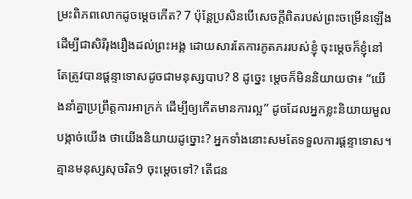ម្រះពិភពលោកដូចម្ដេចកើត? 7 ប៉ុន្តែប្រសិនបើសេចក្ដីពិតរបស់ព្រះចម្រើនឡើងដើម្បីជាសិរីរុងរឿងដល់ព្រះអង្គ ដោយសារតែការភូតភររបស់ខ្ញុំ ចុះម្ដេចក៏ខ្ញុំនៅតែត្រូវបានផ្ដន្ទាទោសដូចជាមនុស្សបាប? 8 ដូច្នេះ ម្ដេចក៏មិននិយាយថា៖ “យើងនាំគ្នាប្រព្រឹត្តការអាក្រក់ ដើម្បីឲ្យកើតមានការល្អ” ដូចដែលអ្នកខ្លះនិយាយមួលបង្កាច់យើង ថាយើងនិយាយដូច្នោះ? អ្នកទាំងនោះសមតែទទួលការផ្ដន្ទាទោស។ គ្មានមនុស្សសុចរិត9 ចុះម្ដេចទៅ? តើជន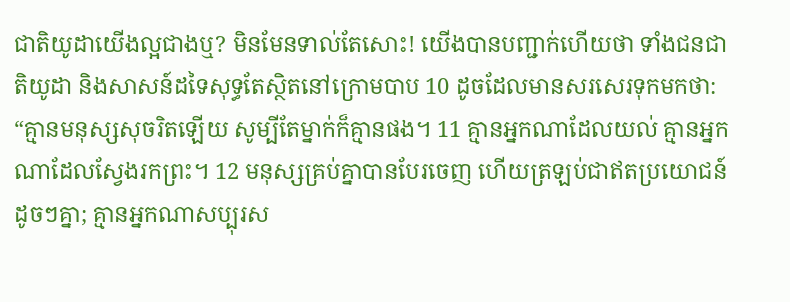ជាតិយូដាយើងល្អជាងឬ? មិនមែនទាល់តែសោះ! យើងបានបញ្ជាក់ហើយថា ទាំងជនជាតិយូដា និងសាសន៍ដទៃសុទ្ធតែស្ថិតនៅក្រោមបាប 10 ដូចដែលមានសរសេរទុកមកថា: “គ្មានមនុស្សសុចរិតឡើយ សូម្បីតែម្នាក់ក៏គ្មានផង។ 11 គ្មានអ្នកណាដែលយល់ គ្មានអ្នកណាដែលស្វែងរកព្រះ។ 12 មនុស្សគ្រប់គ្នាបានបែរចេញ ហើយត្រឡប់ជាឥតប្រយោជន៍ដូចៗគ្នា; គ្មានអ្នកណាសប្បុរស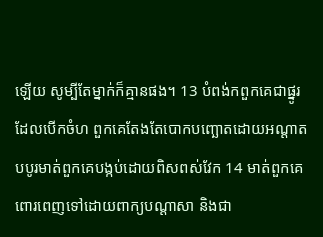ឡើយ សូម្បីតែម្នាក់ក៏គ្មានផង។ 13 បំពង់កពួកគេជាផ្នូរដែលបើកចំហ ពួកគេតែងតែបោកបញ្ឆោតដោយអណ្ដាត បបូរមាត់ពួកគេបង្កប់ដោយពិសពស់វែក 14 មាត់ពួកគេពោរពេញទៅដោយពាក្យបណ្ដាសា និងជា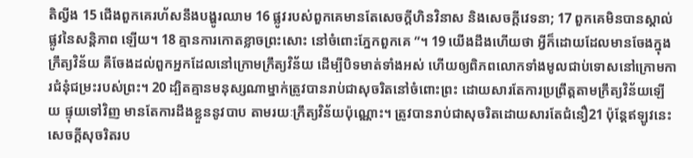តិល្វីង 15 ជើងពួកគេរហ័សនឹងបង្ហូរឈាម 16 ផ្លូវរបស់ពួកគេមានតែសេចក្ដីហិនវិនាស និងសេចក្ដីវេទនា; 17 ពួកគេមិនបានស្គាល់ផ្លូវនៃសន្តិភាព ឡើយ។ 18 គ្មានការកោតខ្លាចព្រះសោះ នៅចំពោះភ្នែកពួកគេ ”។ 19 យើងដឹងហើយថា អ្វីក៏ដោយដែលមានចែងក្នុងក្រឹត្យវិន័យ គឺចែងដល់ពួកអ្នកដែលនៅក្រោមក្រឹត្យវិន័យ ដើម្បីបិទមាត់ទាំងអស់ ហើយឲ្យពិភពលោកទាំងមូលជាប់ទោសនៅក្រោមការជំនុំជម្រះរបស់ព្រះ។ 20 ដ្បិតគ្មានមនុស្សណាម្នាក់ត្រូវបានរាប់ជាសុចរិតនៅចំពោះព្រះ ដោយសារតែការប្រព្រឹត្តតាមក្រឹត្យវិន័យឡើយ ផ្ទុយទៅវិញ មានតែការដឹងខ្លួននូវបាប តាមរយៈក្រឹត្យវិន័យប៉ុណ្ណោះ។ ត្រូវបានរាប់ជាសុចរិតដោយសារតែជំនឿ21 ប៉ុន្តែឥឡូវនេះ សេចក្ដីសុចរិតរប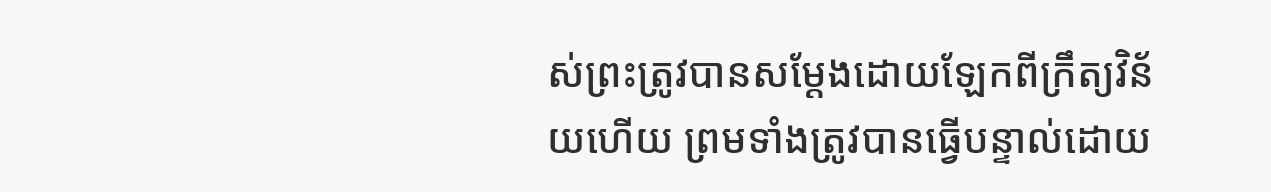ស់ព្រះត្រូវបានសម្ដែងដោយឡែកពីក្រឹត្យវិន័យហើយ ព្រមទាំងត្រូវបានធ្វើបន្ទាល់ដោយ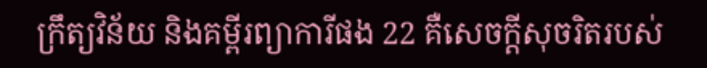ក្រឹត្យវិន័យ និងគម្ពីរព្យាការីផង 22 គឺសេចក្ដីសុចរិតរបស់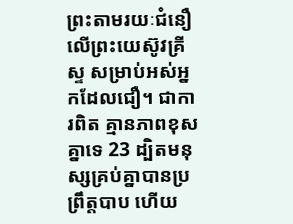ព្រះតាមរយៈជំនឿលើព្រះយេស៊ូវគ្រីស្ទ សម្រាប់អស់អ្នកដែលជឿ។ ជាការពិត គ្មានភាពខុសគ្នាទេ 23 ដ្បិតមនុស្សគ្រប់គ្នាបានប្រព្រឹត្តបាប ហើយ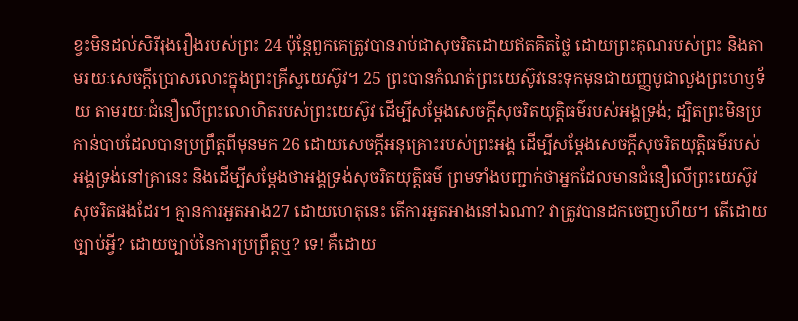ខ្វះមិនដល់សិរីរុងរឿងរបស់ព្រះ 24 ប៉ុន្តែពួកគេត្រូវបានរាប់ជាសុចរិតដោយឥតគិតថ្លៃ ដោយព្រះគុណរបស់ព្រះ និងតាមរយៈសេចក្ដីប្រោសលោះក្នុងព្រះគ្រីស្ទយេស៊ូវ។ 25 ព្រះបានកំណត់ព្រះយេស៊ូវនេះទុកមុនជាយញ្ញបូជាលួងព្រះហឫទ័យ តាមរយៈជំនឿលើព្រះលោហិតរបស់ព្រះយេស៊ូវ ដើម្បីសម្ដែងសេចក្ដីសុចរិតយុត្តិធម៌របស់អង្គទ្រង់; ដ្បិតព្រះមិនប្រកាន់បាបដែលបានប្រព្រឹត្តពីមុនមក 26 ដោយសេចក្ដីអនុគ្រោះរបស់ព្រះអង្គ ដើម្បីសម្ដែងសេចក្ដីសុចរិតយុត្តិធម៌របស់អង្គទ្រង់នៅគ្រានេះ និងដើម្បីសម្ដែងថាអង្គទ្រង់សុចរិតយុត្តិធម៌ ព្រមទាំងបញ្ជាក់ថាអ្នកដែលមានជំនឿលើព្រះយេស៊ូវ សុចរិតផងដែរ។ គ្មានការអួតអាង27 ដោយហេតុនេះ តើការអួតអាងនៅឯណា? វាត្រូវបានដកចេញហើយ។ តើដោយច្បាប់អ្វី? ដោយច្បាប់នៃការប្រព្រឹត្តឬ? ទេ! គឺដោយ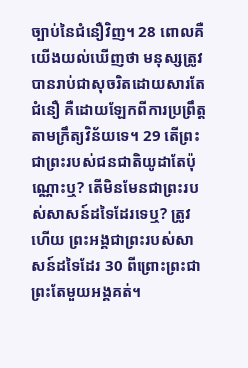ច្បាប់នៃជំនឿវិញ។ 28 ពោលគឺ យើងយល់ឃើញថា មនុស្សត្រូវបានរាប់ជាសុចរិតដោយសារតែជំនឿ គឺដោយឡែកពីការប្រព្រឹត្តតាមក្រឹត្យវិន័យទេ។ 29 តើព្រះជាព្រះរបស់ជនជាតិយូដាតែប៉ុណ្ណោះឬ? តើមិនមែនជាព្រះរបស់សាសន៍ដទៃដែរទេឬ? ត្រូវហើយ ព្រះអង្គជាព្រះរបស់សាសន៍ដទៃដែរ 30 ពីព្រោះព្រះជាព្រះតែមួយអង្គគត់។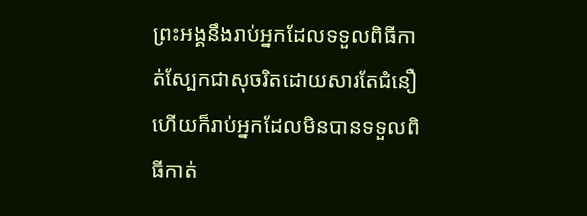ព្រះអង្គនឹងរាប់អ្នកដែលទទួលពិធីកាត់ស្បែកជាសុចរិតដោយសារតែជំនឿ ហើយក៏រាប់អ្នកដែលមិនបានទទួលពិធីកាត់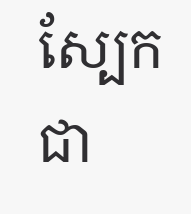ស្បែកជា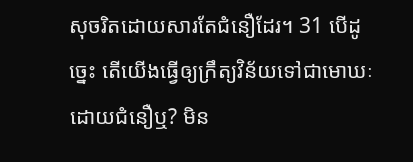សុចរិតដោយសារតែជំនឿដែរ។ 31 បើដូច្នេះ តើយើងធ្វើឲ្យក្រឹត្យវិន័យទៅជាមោឃៈដោយជំនឿឬ? មិន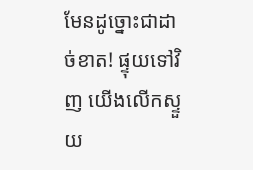មែនដូច្នោះជាដាច់ខាត! ផ្ទុយទៅវិញ យើងលើកស្ទួយ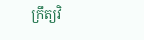ក្រឹត្យវិ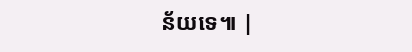ន័យទេ៕ |